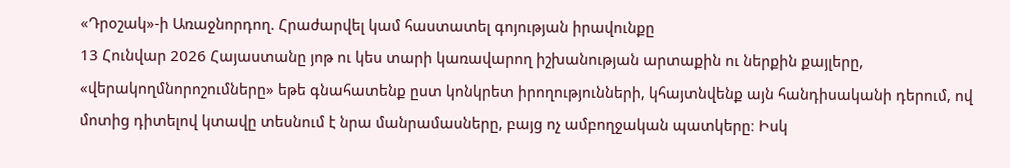«Դրօշակ»-ի Առաջնորդող. Հրաժարվել կամ հաստատել գոյության իրավունքը
13 Հունվար 2026 Հայաստանը յոթ ու կես տարի կառավարող իշխանության արտաքին ու ներքին քայլերը, «վերակողմնորոշումները» եթե գնահատենք ըստ կոնկրետ իրողությունների, կհայտնվենք այն հանդիսականի դերում, ով մոտից դիտելով կտավը տեսնում է նրա մանրամասները, բայց ոչ ամբողջական պատկերը։ Իսկ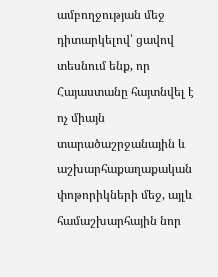ամբողջության մեջ դիտարկելով՝ ցավով տեսնում ենք, որ Հայաստանը հայտնվել է ոչ միայն տարածաշրջանային և աշխարհաքաղաքական փոթորիկների մեջ, այլև համաշխարհային նոր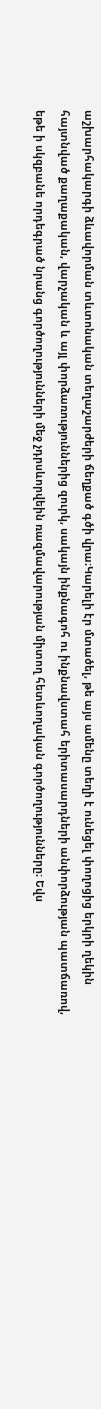աշխարհակարգի ձևավորման տևտոնական տեղաշարժերի ճեղքած գծի վրա։Կարելի էր մտածել, թե այս ամենը տեղի է ունեցել փողոցից երկրի ղեկին հայտնված քաղաքական, վարչական և այլ փորձառություններից զուրկ, սակայն ինքնագոհ ու ինքնավստահ երիտասարդների անփորձության պատճառով, եթե ի սկզբանե որդեգրած նրանց գործողությունների մեջ չդրսևորվեին ռազմավարության միտող հետևողական գործողությունները։ Եվս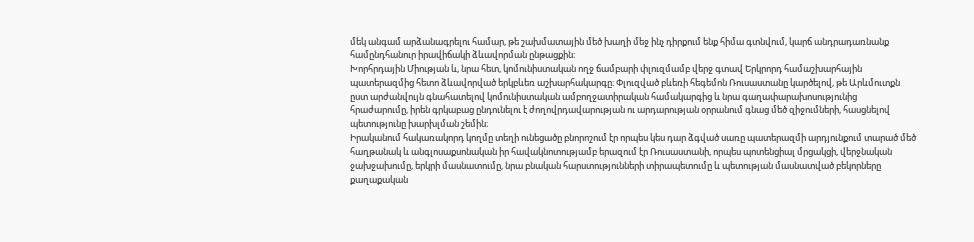մեկ անգամ արձանագրելու համար, թե շախմատային մեծ խաղի մեջ ինչ դիրքում ենք հիմա գտնվում, կարճ անդրադառնանք համընդհանուր իրավիճակի ձևավորման ընթացքին։
Խորհրդային Միության և, նրա հետ, կոմունիստական ողջ ճամբարի փլուզմամբ վերջ գտավ Երկրորդ համաշխարհային պատերազմից հետո ձևավորված երկբևեռ աշխարհակարգը։ Փլուզված բևեռի հեգեմոն Ռուսաստանը կարծելով, թե Արևմուտքն ըստ արժանվույն գնահատելով կոմունիստական ամբողջատիրական համակարգից և նրա գաղափարախոսությունից հրաժարումը, իրեն գրկաբաց ընդունելու է ժողովրդավարության ու արդարության օրրանում գնաց մեծ զիջումների, հասցնելով պետությունը խարխլման շեմին։
Իրականում հակառակորդ կողմը տեղի ունեցածը բնորոշում էր որպես կես դար ձգված սառը պատերազմի արդյունքում տարած մեծ հաղթանակ և անգլոսաքսոնական իր հավակնոտությամբ երազում էր Ռուսաստանի, որպես պոտենցիալ մրցակցի, վերջնական ջախջախումը, երկրի մասնատումը, նրա բնական հարստությունների տիրապետումը և պետության մասնատված բեկորները քաղաքական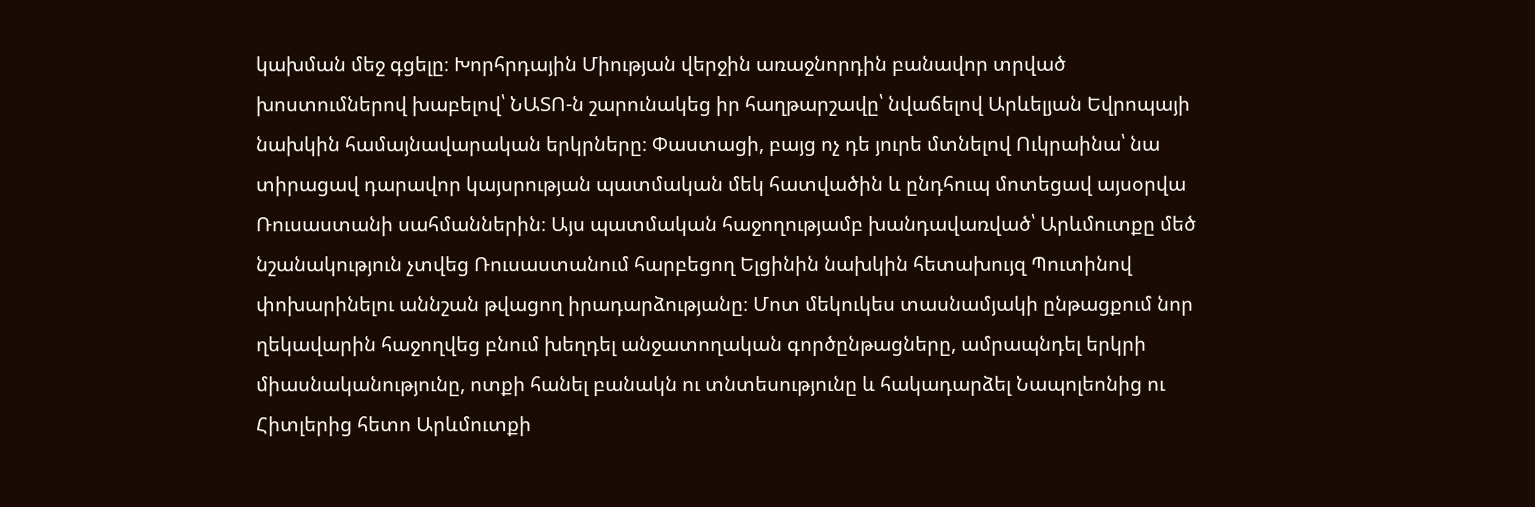կախման մեջ գցելը։ Խորհրդային Միության վերջին առաջնորդին բանավոր տրված խոստումներով խաբելով՝ ՆԱՏՈ-ն շարունակեց իր հաղթարշավը՝ նվաճելով Արևելյան Եվրոպայի նախկին համայնավարական երկրները։ Փաստացի, բայց ոչ դե յուրե մտնելով Ուկրաինա՝ նա տիրացավ դարավոր կայսրության պատմական մեկ հատվածին և ընդհուպ մոտեցավ այսօրվա Ռուսաստանի սահմաններին։ Այս պատմական հաջողությամբ խանդավառված՝ Արևմուտքը մեծ նշանակություն չտվեց Ռուսաստանում հարբեցող Ելցինին նախկին հետախույզ Պուտինով փոխարինելու աննշան թվացող իրադարձությանը։ Մոտ մեկուկես տասնամյակի ընթացքում նոր ղեկավարին հաջողվեց բնում խեղդել անջատողական գործընթացները, ամրապնդել երկրի միասնականությունը, ոտքի հանել բանակն ու տնտեսությունը և հակադարձել Նապոլեոնից ու Հիտլերից հետո Արևմուտքի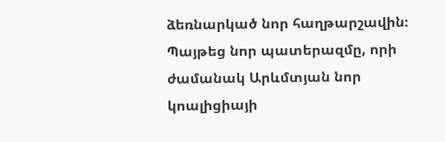ձեռնարկած նոր հաղթարշավին։
Պայթեց նոր պատերազմը, որի ժամանակ Արևմտյան նոր կոալիցիայի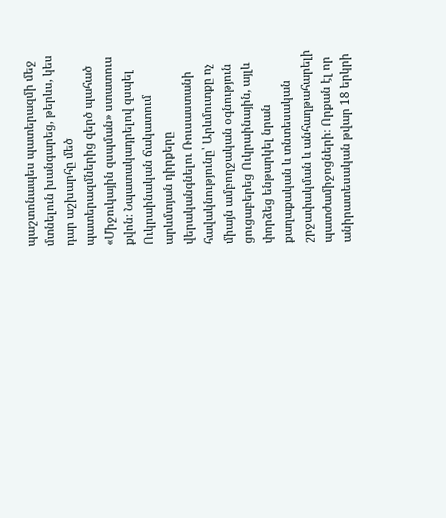պաշտոնապես պատերազմի մեջ մտնելուն խանգարեց, թերևս, կես դար աշխարհը մեծ պատերազմներից զերծ պահած «Միջուկային զսպման» ստատուս քվոն։ Նպատակադրելով զսպել Ուկրաինական ճակատում արևմտյան դիրքերը վերականգնելու Ռուսաստանի հավակնությունը՝ Արևմուտքը ոչ միայն ամբողջական օգնություն ցուցաբերեց Ուկրաինային, այլև փորձեց ենթարկել նրան քաղաքական և տնտեսական շրջափակման և անհաղթահարելի պատժամիջոցների։ Որքան էլ որ անիրատեսական թվար 18 երկրի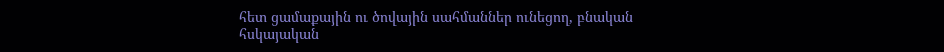հետ ցամաքային ու ծովային սահմաններ ունեցող, բնական հսկայական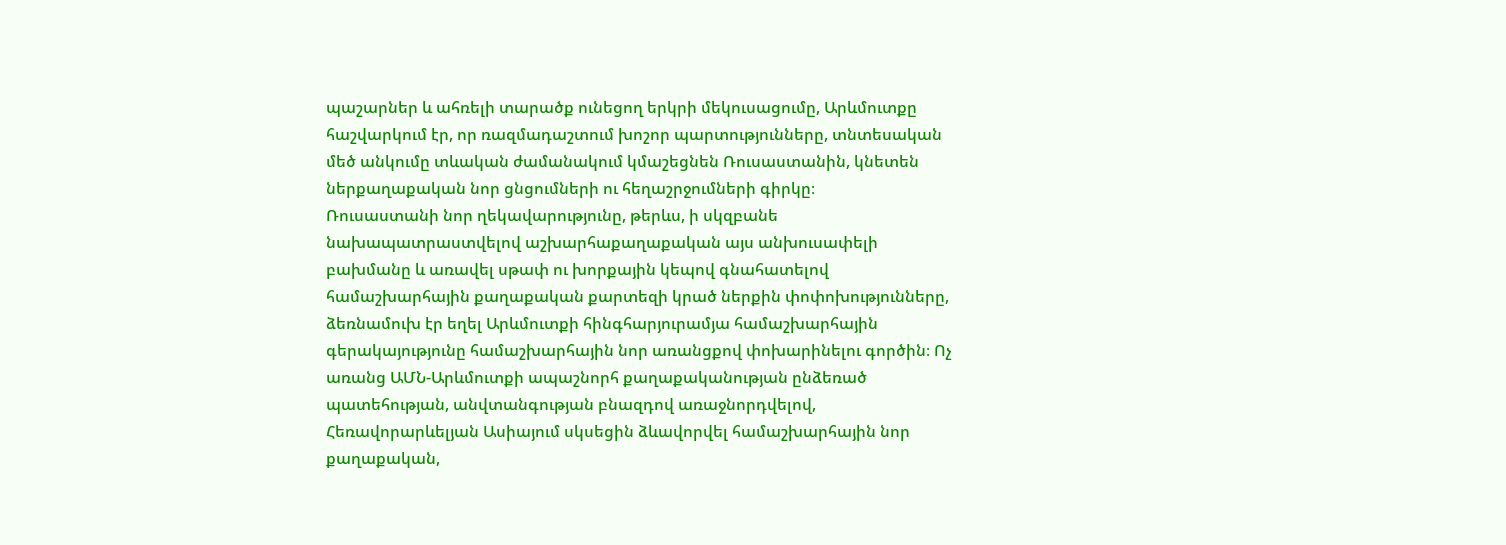պաշարներ և ահռելի տարածք ունեցող երկրի մեկուսացումը, Արևմուտքը հաշվարկում էր, որ ռազմադաշտում խոշոր պարտությունները, տնտեսական մեծ անկումը տևական ժամանակում կմաշեցնեն Ռուսաստանին, կնետեն ներքաղաքական նոր ցնցումների ու հեղաշրջումների գիրկը։
Ռուսաստանի նոր ղեկավարությունը, թերևս, ի սկզբանե նախապատրաստվելով աշխարհաքաղաքական այս անխուսափելի բախմանը և առավել սթափ ու խորքային կեպով գնահատելով համաշխարհային քաղաքական քարտեզի կրած ներքին փոփոխությունները, ձեռնամուխ էր եղել Արևմուտքի հինգհարյուրամյա համաշխարհային գերակայությունը համաշխարհային նոր առանցքով փոխարինելու գործին։ Ոչ առանց ԱՄՆ-Արևմուտքի ապաշնորհ քաղաքականության ընձեռած պատեհության, անվտանգության բնազդով առաջնորդվելով, Հեռավորարևելյան Ասիայում սկսեցին ձևավորվել համաշխարհային նոր քաղաքական,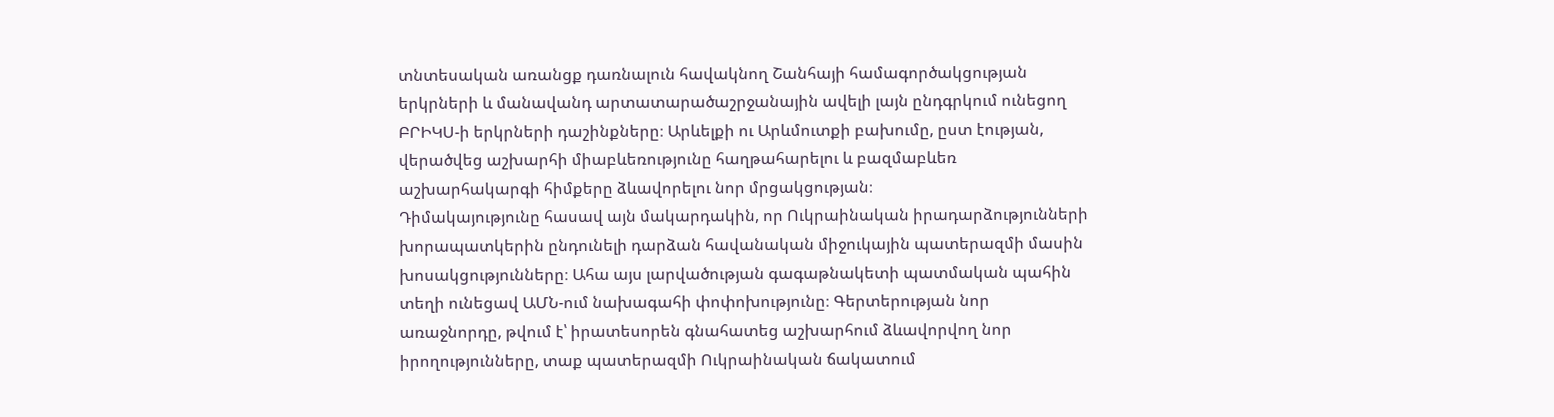տնտեսական առանցք դառնալուն հավակնող Շանհայի համագործակցության երկրների և մանավանդ արտատարածաշրջանային ավելի լայն ընդգրկում ունեցող ԲՐԻԿՍ-ի երկրների դաշինքները։ Արևելքի ու Արևմուտքի բախումը, ըստ էության, վերածվեց աշխարհի միաբևեռությունը հաղթահարելու և բազմաբևեռ աշխարհակարգի հիմքերը ձևավորելու նոր մրցակցության։
Դիմակայությունը հասավ այն մակարդակին, որ Ուկրաինական իրադարձությունների խորապատկերին ընդունելի դարձան հավանական միջուկային պատերազմի մասին խոսակցությունները։ Ահա այս լարվածության գագաթնակետի պատմական պահին տեղի ունեցավ ԱՄՆ-ում նախագահի փոփոխությունը։ Գերտերության նոր առաջնորդը, թվում է՝ իրատեսորեն գնահատեց աշխարհում ձևավորվող նոր իրողությունները, տաք պատերազմի Ուկրաինական ճակատում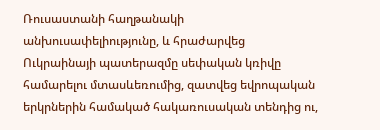Ռուսաստանի հաղթանակի անխուսափելիությունը, և հրաժարվեց Ուկրաինայի պատերազմը սեփական կռիվը համարելու մտասևեռումից, զատվեց եվրոպական երկրներին համակած հակառուսական տենդից ու,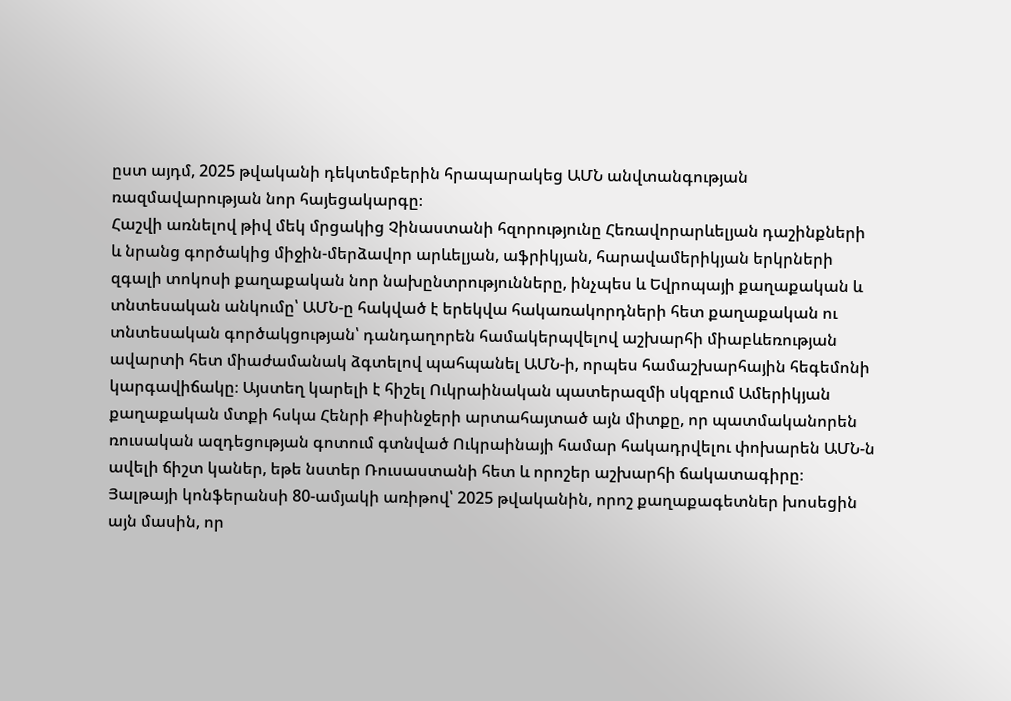ըստ այդմ, 2025 թվականի դեկտեմբերին հրապարակեց ԱՄՆ անվտանգության ռազմավարության նոր հայեցակարգը։
Հաշվի առնելով թիվ մեկ մրցակից Չինաստանի հզորությունը Հեռավորարևելյան դաշինքների և նրանց գործակից միջին-մերձավոր արևելյան, աֆրիկյան, հարավամերիկյան երկրների զգալի տոկոսի քաղաքական նոր նախընտրությունները, ինչպես և Եվրոպայի քաղաքական և տնտեսական անկումը՝ ԱՄՆ-ը հակված է երեկվա հակառակորդների հետ քաղաքական ու տնտեսական գործակցության՝ դանդաղորեն համակերպվելով աշխարհի միաբևեռության ավարտի հետ միաժամանակ ձգտելով պահպանել ԱՄՆ-ի, որպես համաշխարհային հեգեմոնի կարգավիճակը։ Այստեղ կարելի է հիշել Ուկրաինական պատերազմի սկզբում Ամերիկյան քաղաքական մտքի հսկա Հենրի Քիսինջերի արտահայտած այն միտքը, որ պատմականորեն ռուսական ազդեցության գոտում գտնված Ուկրաինայի համար հակադրվելու փոխարեն ԱՄՆ-ն ավելի ճիշտ կաներ, եթե նստեր Ռուսաստանի հետ և որոշեր աշխարհի ճակատագիրը։ Յալթայի կոնֆերանսի 80-ամյակի առիթով՝ 2025 թվականին, որոշ քաղաքագետներ խոսեցին այն մասին, որ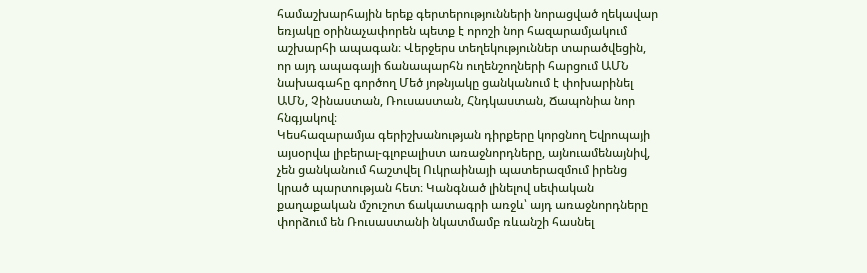համաշխարհային երեք գերտերությունների նորացված ղեկավար եռյակը օրինաչափորեն պետք է որոշի նոր հազարամյակում աշխարհի ապագան։ Վերջերս տեղեկություններ տարածվեցին, որ այդ ապագայի ճանապարհն ուղենշողների հարցում ԱՄՆ նախագահը գործող Մեծ յոթնյակը ցանկանում է փոխարինել ԱՄՆ, Չինաստան, Ռուսաստան, Հնդկաստան, Ճապոնիա նոր հնգյակով։
Կեսհազարամյա գերիշխանության դիրքերը կորցնող Եվրոպայի այսօրվա լիբերալ-գլոբալիստ առաջնորդները, այնուամենայնիվ, չեն ցանկանում հաշտվել Ուկրաինայի պատերազմում իրենց կրած պարտության հետ։ Կանգնած լինելով սեփական քաղաքական մշուշոտ ճակատագրի առջև՝ այդ առաջնորդները փորձում են Ռուսաստանի նկատմամբ ռևանշի հասնել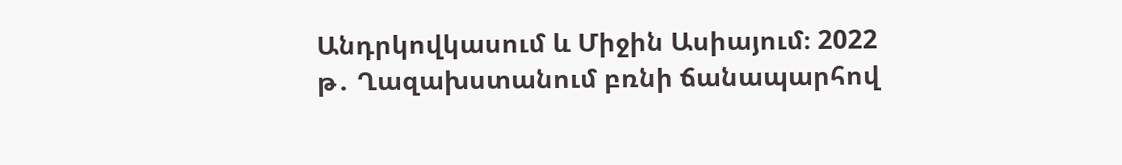Անդրկովկասում և Միջին Ասիայում։ 2022 թ․ Ղազախստանում բռնի ճանապարհով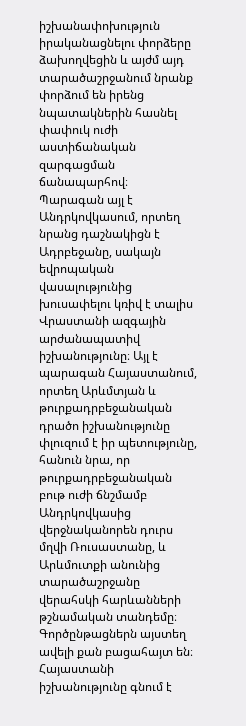իշխանափոխություն իրականացնելու փորձերը ձախողվեցին և այժմ այդ տարածաշրջանում նրանք փորձում են իրենց նպատակներին հասնել փափուկ ուժի աստիճանական զարգացման ճանապարհով։
Պարագան այլ է Անդրկովկասում, որտեղ նրանց դաշնակիցն է Ադրբեջանը, սակայն եվրոպական վասալությունից խուսափելու կռիվ է տալիս Վրաստանի ազգային արժանապատիվ իշխանությունը։ Այլ է պարագան Հայաստանում, որտեղ Արևմտյան և թուրքադրբեջանական դրածո իշխանությունը փլուզում է իր պետությունը, հանուն նրա, որ թուրքադրբեջանական բութ ուժի ճնշմամբ Անդրկովկասից վերջնականորեն դուրս մղվի Ռուսաստանը, և Արևմուտքի անունից տարածաշրջանը վերահսկի հարևանների թշնամական տանդեմը։ Գործընթացներն այստեղ ավելի քան բացահայտ են։ Հայաստանի իշխանությունը գնում է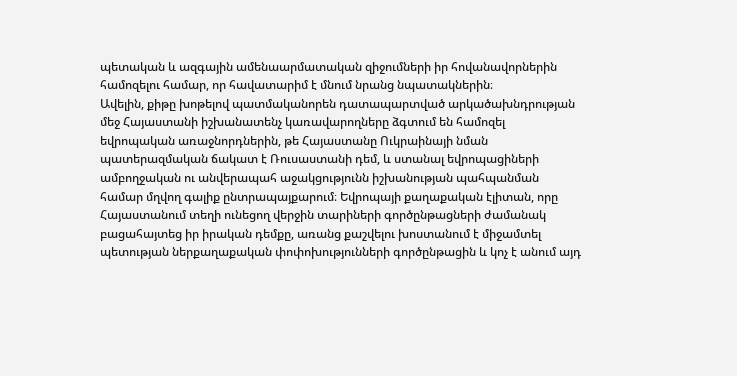պետական և ազգային ամենաարմատական զիջումների իր հովանավորներին համոզելու համար, որ հավատարիմ է մնում նրանց նպատակներին։
Ավելին, քիթը խոթելով պատմականորեն դատապարտված արկածախնդրության մեջ Հայաստանի իշխանատենչ կառավարողները ձգտում են համոզել եվրոպական առաջնորդներին, թե Հայաստանը Ուկրաինայի նման պատերազմական ճակատ է Ռուսաստանի դեմ, և ստանալ եվրոպացիների ամբողջական ու անվերապահ աջակցությունն իշխանության պահպանման համար մղվող գալիք ընտրապայքարում։ Եվրոպայի քաղաքական էլիտան, որը Հայաստանում տեղի ունեցող վերջին տարիների գործընթացների ժամանակ բացահայտեց իր իրական դեմքը, առանց քաշվելու խոստանում է միջամտել պետության ներքաղաքական փոփոխությունների գործընթացին և կոչ է անում այդ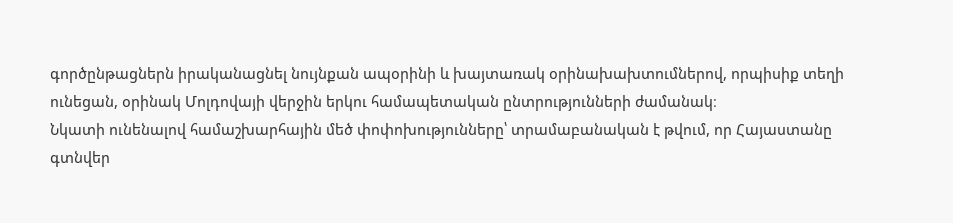գործընթացներն իրականացնել նույնքան ապօրինի և խայտառակ օրինախախտումներով, որպիսիք տեղի ունեցան, օրինակ Մոլդովայի վերջին երկու համապետական ընտրությունների ժամանակ։
Նկատի ունենալով համաշխարհային մեծ փոփոխությունները՝ տրամաբանական է թվում, որ Հայաստանը գտնվեր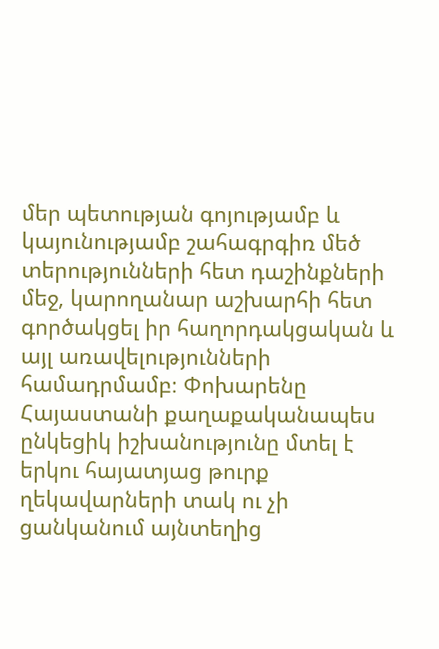մեր պետության գոյությամբ և կայունությամբ շահագրգիռ մեծ տերությունների հետ դաշինքների մեջ, կարողանար աշխարհի հետ գործակցել իր հաղորդակցական և այլ առավելությունների համադրմամբ։ Փոխարենը Հայաստանի քաղաքականապես ընկեցիկ իշխանությունը մտել է երկու հայատյաց թուրք ղեկավարների տակ ու չի ցանկանում այնտեղից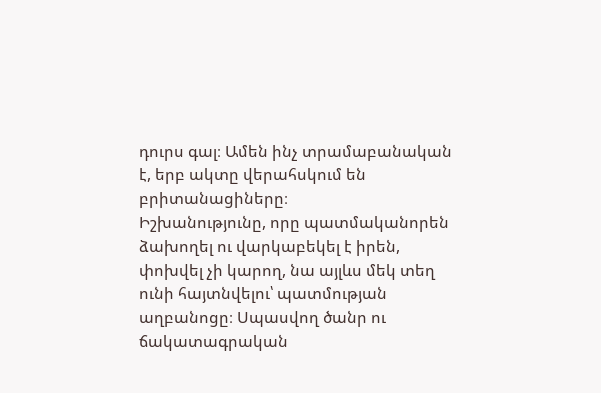դուրս գալ։ Ամեն ինչ տրամաբանական է, երբ ակտը վերահսկում են բրիտանացիները։
Իշխանությունը, որը պատմականորեն ձախողել ու վարկաբեկել է իրեն, փոխվել չի կարող, նա այլևս մեկ տեղ ունի հայտնվելու՝ պատմության աղբանոցը։ Սպասվող ծանր ու ճակատագրական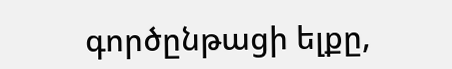գործընթացի ելքը,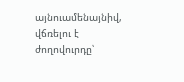այնուամենայնիվ, վճռելու է ժողովուրդը՝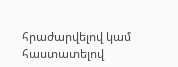հրաժարվելով կամ հաստատելով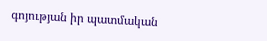գոյության իր պատմական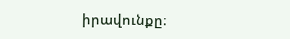իրավունքը։